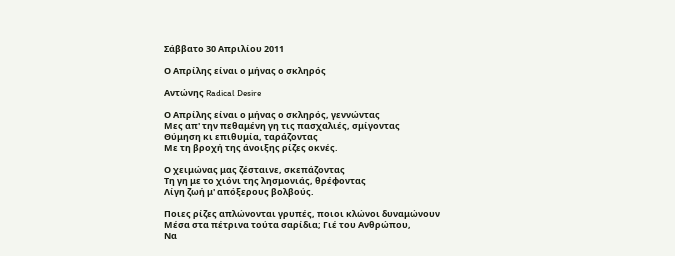Σάββατο 30 Απριλίου 2011

Ο Απρίλης είναι ο μήνας ο σκληρός

Αντώνης Radical Desire

Ο Απρίλης είναι ο μήνας ο σκληρός, γεννώντας
Μες απ' την πεθαμένη γη τις πασχαλιές, σμίγοντας
Θύμηση κι επιθυμία, ταράζοντας
Με τη βροχή της άνοιξης ρίζες οκνές.

Ο χειμώνας μας ζέσταινε, σκεπάζοντας
Τη γη με το χιόνι της λησμονιάς, θρέφοντας
Λίγη ζωή μ' απόξερους βολβούς.

Ποιες ρίζες απλώνονται γρυπές, ποιοι κλώνοι δυναμώνουν
Μέσα στα πέτρινα τούτα σαρίδια; Γιέ του Ανθρώπου,
Να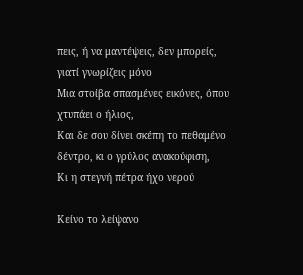πεις, ή να μαντέψεις, δεν μπορείς, γιατί γνωρίζεις μόνο
Μια στοίβα σπασμένες εικόνες, όπου χτυπάει ο ήλιος,
Και δε σου δίνει σκέπη το πεθαμένο δέντρο, κι ο γρύλος ανακούφιση,
Κι η στεγνή πέτρα ήχο νερού

Κείνο το λείψανο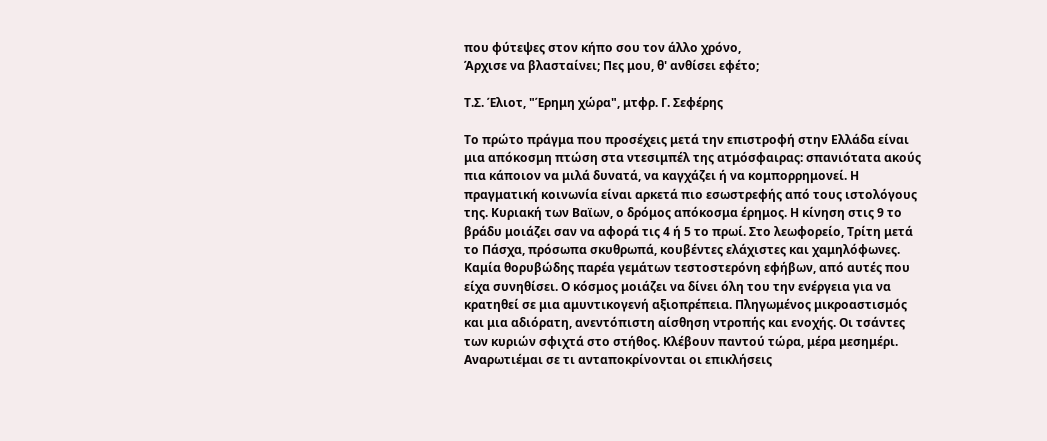που φύτεψες στον κήπο σου τον άλλο χρόνο,
Άρχισε να βλασταίνει; Πες μου, θ' ανθίσει εφέτο;

Τ.Σ. Έλιοτ, "Έρημη χώρα", μτφρ. Γ. Σεφέρης

Το πρώτο πράγμα που προσέχεις μετά την επιστροφή στην Ελλάδα είναι μια απόκοσμη πτώση στα ντεσιμπέλ της ατμόσφαιρας: σπανιότατα ακούς πια κάποιον να μιλά δυνατά, να καγχάζει ή να κομπορρημονεί. Η πραγματική κοινωνία είναι αρκετά πιο εσωστρεφής από τους ιστολόγους της. Κυριακή των Βαϊων, ο δρόμος απόκοσμα έρημος. Η κίνηση στις 9 το βράδυ μοιάζει σαν να αφορά τις 4 ή 5 το πρωί. Στο λεωφορείο, Τρίτη μετά το Πάσχα, πρόσωπα σκυθρωπά, κουβέντες ελάχιστες και χαμηλόφωνες. Καμία θορυβώδης παρέα γεμάτων τεστοστερόνη εφήβων, από αυτές που είχα συνηθίσει. Ο κόσμος μοιάζει να δίνει όλη του την ενέργεια για να κρατηθεί σε μια αμυντικογενή αξιοπρέπεια. Πληγωμένος μικροαστισμός και μια αδιόρατη, ανεντόπιστη αίσθηση ντροπής και ενοχής. Οι τσάντες των κυριών σφιχτά στο στήθος. Κλέβουν παντού τώρα, μέρα μεσημέρι. Αναρωτιέμαι σε τι ανταποκρίνονται οι επικλήσεις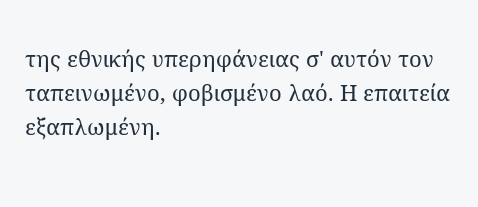της εθνικής υπερηφάνειας σ' αυτόν τον ταπεινωμένο, φοβισμένο λαό. Η επαιτεία εξαπλωμένη.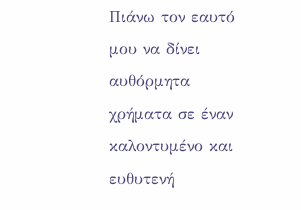Πιάνω τον εαυτό μου να δίνει αυθόρμητα χρήματα σε έναν καλοντυμένο και ευθυτενή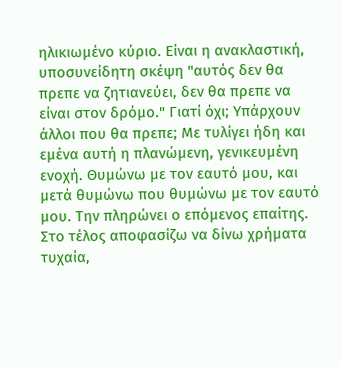ηλικιωμένο κύριο. Είναι η ανακλαστική, υποσυνείδητη σκέψη "αυτός δεν θα πρεπε να ζητιανεύει, δεν θα πρεπε να είναι στον δρόμο." Γιατί όχι; Υπάρχουν άλλοι που θα πρεπε; Με τυλίγει ήδη και εμένα αυτή η πλανώμενη, γενικευμένη ενοχή. Θυμώνω με τον εαυτό μου, και μετά θυμώνω που θυμώνω με τον εαυτό μου. Την πληρώνει ο επόμενος επαίτης. Στο τέλος αποφασίζω να δίνω χρήματα τυχαία,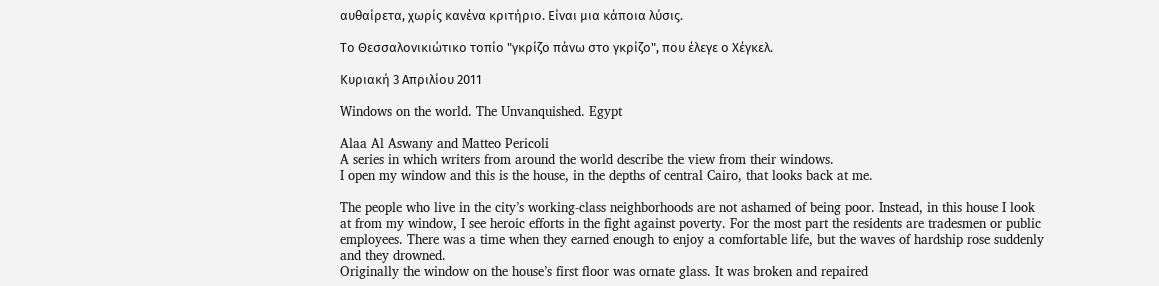αυθαίρετα, χωρίς κανένα κριτήριο. Είναι μια κάποια λύσις.

Το Θεσσαλονικιώτικο τοπίο "γκρίζο πάνω στο γκρίζο", που έλεγε ο Χέγκελ.

Κυριακή 3 Απριλίου 2011

Windows on the world. The Unvanquished. Egypt

Alaa Al Aswany and Matteo Pericoli
A series in which writers from around the world describe the view from their windows.
I open my window and this is the house, in the depths of central Cairo, that looks back at me.

The people who live in the city’s working-class neighborhoods are not ashamed of being poor. Instead, in this house I look at from my window, I see heroic efforts in the fight against poverty. For the most part the residents are tradesmen or public employees. There was a time when they earned enough to enjoy a comfortable life, but the waves of hardship rose suddenly and they drowned.
Originally the window on the house’s first floor was ornate glass. It was broken and repaired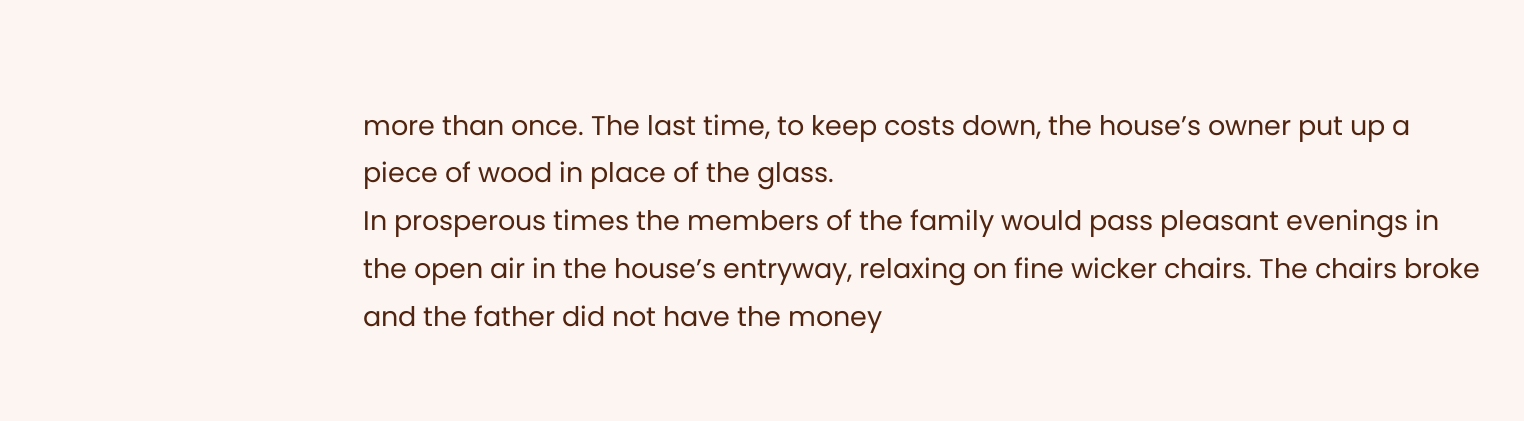more than once. The last time, to keep costs down, the house’s owner put up a piece of wood in place of the glass.
In prosperous times the members of the family would pass pleasant evenings in the open air in the house’s entryway, relaxing on fine wicker chairs. The chairs broke and the father did not have the money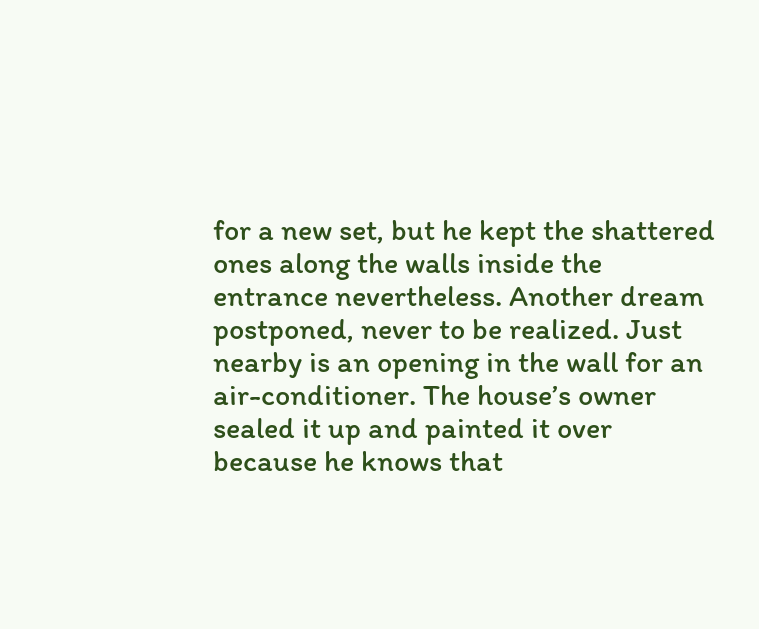for a new set, but he kept the shattered ones along the walls inside the entrance nevertheless. Another dream postponed, never to be realized. Just nearby is an opening in the wall for an air-conditioner. The house’s owner sealed it up and painted it over because he knows that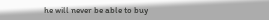he will never be able to buy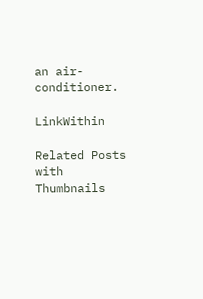an air-conditioner.

LinkWithin

Related Posts with Thumbnails